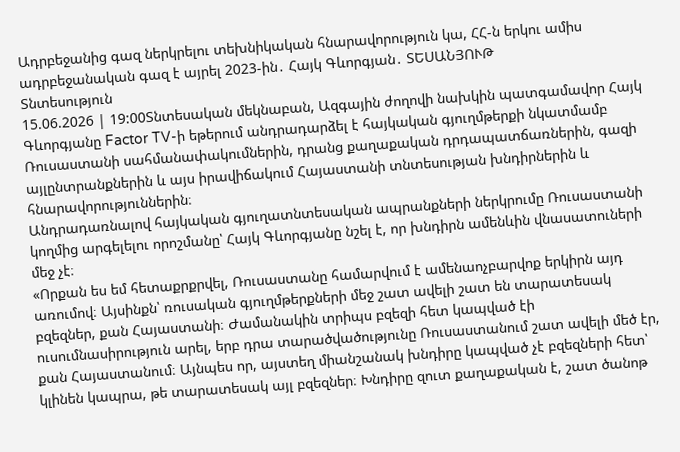Ադրբեջանից գազ ներկրելու տեխնիկական հնարավորություն կա, ՀՀ-ն երկու ամիս ադրբեջանական գազ է այրել 2023-ին․ Հայկ Գևորգյան․ ՏԵՍԱՆՅՈՒԹ
Տնտեսություն
15.06.2026 | 19:00Տնտեսական մեկնաբան, Ազգային ժողովի նախկին պատգամավոր Հայկ Գևորգյանը Factor TV-ի եթերում անդրադարձել է հայկական գյուղմթերքի նկատմամբ Ռուսաստանի սահմանափակումներին, դրանց քաղաքական դրդապատճառներին, գազի այլընտրանքներին և այս իրավիճակում Հայաստանի տնտեսության խնդիրներին և հնարավորություններին։
Անդրադառնալով հայկական գյուղատնտեսական ապրանքների ներկրումը Ռուսաստանի կողմից արգելելու որոշմանը՝ Հայկ Գևորգյանը նշել է, որ խնդիրն ամենևին վնասատուների մեջ չէ։
«Որքան ես եմ հետաքրքրվել, Ռուսաստանը համարվում է ամենաոչբարվոք երկիրն այդ առումով։ Այսինքն՝ ռուսական գյուղմթերքների մեջ շատ ավելի շատ են տարատեսակ բզեզներ, քան Հայաստանի։ Ժամանակին տրիպս բզեզի հետ կապված էի ուսումնասիրություն արել, երբ դրա տարածվածությունը Ռուսաստանում շատ ավելի մեծ էր, քան Հայաստանում։ Այնպես որ, այստեղ միանշանակ խնդիրը կապված չէ բզեզների հետ՝ կլինեն կապրա, թե տարատեսակ այլ բզեզներ։ Խնդիրը զուտ քաղաքական է, շատ ծանոթ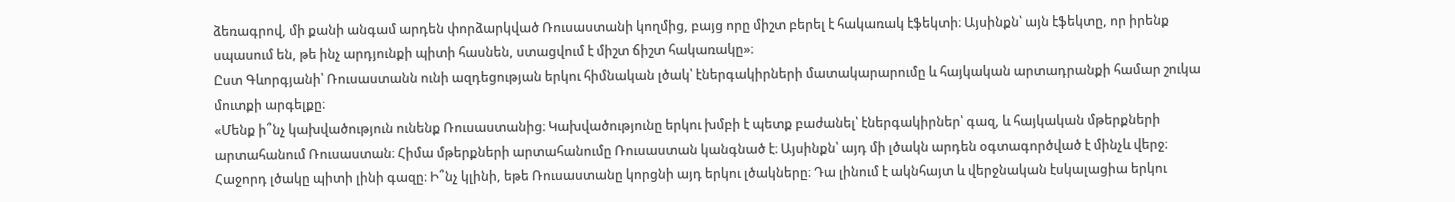ձեռագրով, մի քանի անգամ արդեն փորձարկված Ռուսաստանի կողմից, բայց որը միշտ բերել է հակառակ էֆեկտի։ Այսինքն՝ այն էֆեկտը, որ իրենք սպասում են, թե ինչ արդյունքի պիտի հասնեն, ստացվում է միշտ ճիշտ հակառակը»։
Ըստ Գևորգյանի՝ Ռուսաստանն ունի ազդեցության երկու հիմնական լծակ՝ էներգակիրների մատակարարումը և հայկական արտադրանքի համար շուկա մուտքի արգելքը։
«Մենք ի՞նչ կախվածություն ունենք Ռուսաստանից։ Կախվածությունը երկու խմբի է պետք բաժանել՝ էներգակիրներ՝ գազ, և հայկական մթերքների արտահանում Ռուսաստան։ Հիմա մթերքների արտահանումը Ռուսաստան կանգնած է։ Այսինքն՝ այդ մի լծակն արդեն օգտագործված է մինչև վերջ։ Հաջորդ լծակը պիտի լինի գազը։ Ի՞նչ կլինի, եթե Ռուսաստանը կորցնի այդ երկու լծակները։ Դա լինում է ակնհայտ և վերջնական էսկալացիա երկու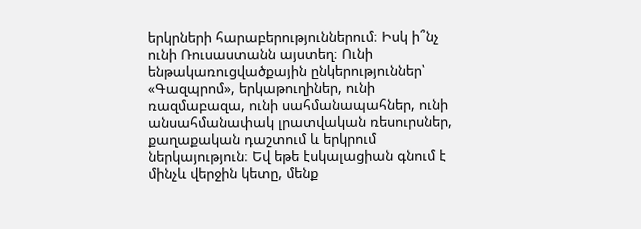երկրների հարաբերություններում։ Իսկ ի՞նչ ունի Ռուսաստանն այստեղ։ Ունի ենթակառուցվածքային ընկերություններ՝ «Գազպրոմ», երկաթուղիներ, ունի ռազմաբազա, ունի սահմանապահներ, ունի անսահմանափակ լրատվական ռեսուրսներ, քաղաքական դաշտում և երկրում ներկայություն։ Եվ եթե էսկալացիան գնում է մինչև վերջին կետը, մենք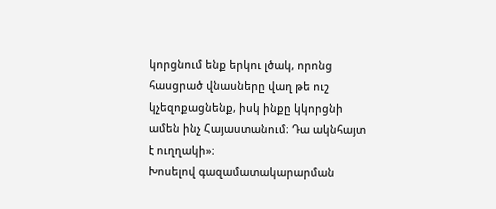կորցնում ենք երկու լծակ, որոնց հասցրած վնասները վաղ թե ուշ կչեզոքացնենք, իսկ ինքը կկորցնի ամեն ինչ Հայաստանում։ Դա ակնհայտ է ուղղակի»։
Խոսելով գազամատակարարման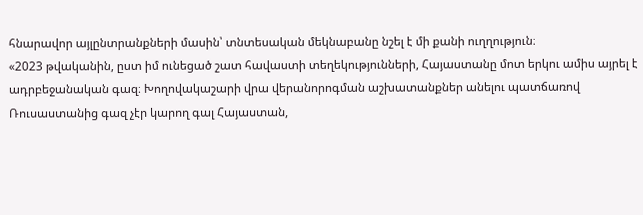հնարավոր այլընտրանքների մասին՝ տնտեսական մեկնաբանը նշել է մի քանի ուղղություն։
«2023 թվականին, ըստ իմ ունեցած շատ հավաստի տեղեկությունների, Հայաստանը մոտ երկու ամիս այրել է ադրբեջանական գազ։ Խողովակաշարի վրա վերանորոգման աշխատանքներ անելու պատճառով Ռուսաստանից գազ չէր կարող գալ Հայաստան,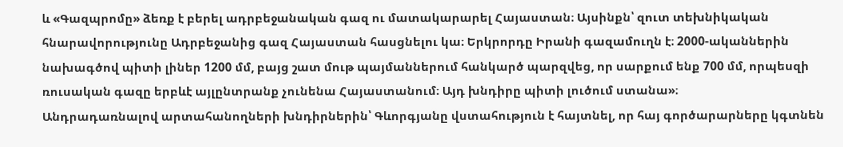և «Գազպրոմը» ձեռք է բերել ադրբեջանական գազ ու մատակարարել Հայաստան։ Այսինքն՝ զուտ տեխնիկական հնարավորությունը Ադրբեջանից գազ Հայաստան հասցնելու կա։ Երկրորդը Իրանի գազամուղն է։ 2000-ականներին նախագծով պիտի լիներ 1200 մմ, բայց շատ մութ պայմաններում հանկարծ պարզվեց, որ սարքում ենք 700 մմ, որպեսզի ռուսական գազը երբևէ այլընտրանք չունենա Հայաստանում։ Այդ խնդիրը պիտի լուծում ստանա»։
Անդրադառնալով արտահանողների խնդիրներին՝ Գևորգյանը վստահություն է հայտնել, որ հայ գործարարները կգտնեն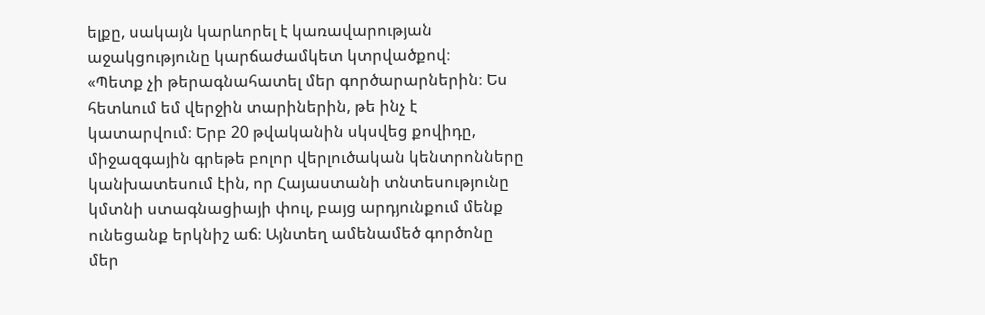ելքը, սակայն կարևորել է կառավարության աջակցությունը կարճաժամկետ կտրվածքով։
«Պետք չի թերագնահատել մեր գործարարներին։ Ես հետևում եմ վերջին տարիներին, թե ինչ է կատարվում։ Երբ 20 թվականին սկսվեց քովիդը, միջազգային գրեթե բոլոր վերլուծական կենտրոնները կանխատեսում էին, որ Հայաստանի տնտեսությունը կմտնի ստագնացիայի փուլ, բայց արդյունքում մենք ունեցանք երկնիշ աճ։ Այնտեղ ամենամեծ գործոնը մեր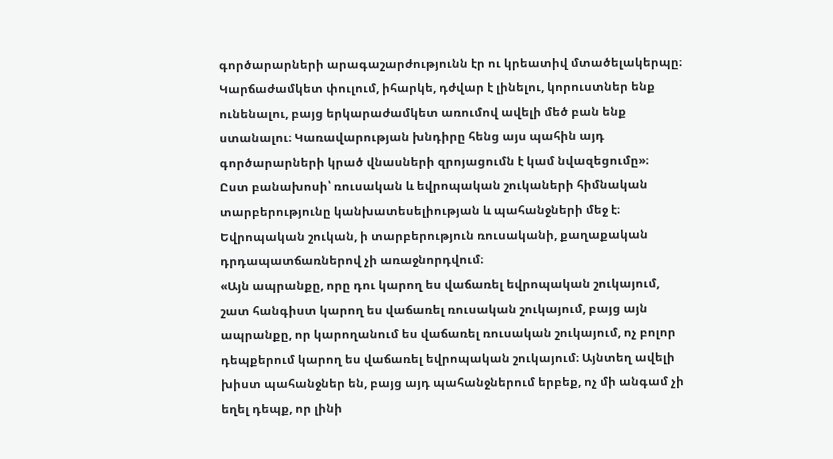գործարարների արագաշարժությունն էր ու կրեատիվ մտածելակերպը։ Կարճաժամկետ փուլում, իհարկե, դժվար է լինելու, կորուստներ ենք ունենալու, բայց երկարաժամկետ առումով ավելի մեծ բան ենք ստանալու։ Կառավարության խնդիրը հենց այս պահին այդ գործարարների կրած վնասների զրոյացումն է կամ նվազեցումը»։
Ըստ բանախոսի՝ ռուսական և եվրոպական շուկաների հիմնական տարբերությունը կանխատեսելիության և պահանջների մեջ է։ Եվրոպական շուկան, ի տարբերություն ռուսականի, քաղաքական դրդապատճառներով չի առաջնորդվում։
«Այն ապրանքը, որը դու կարող ես վաճառել եվրոպական շուկայում, շատ հանգիստ կարող ես վաճառել ռուսական շուկայում, բայց այն ապրանքը, որ կարողանում ես վաճառել ռուսական շուկայում, ոչ բոլոր դեպքերում կարող ես վաճառել եվրոպական շուկայում։ Այնտեղ ավելի խիստ պահանջներ են, բայց այդ պահանջներում երբեք, ոչ մի անգամ չի եղել դեպք, որ լինի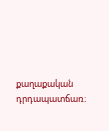քաղաքական դրդապատճառ։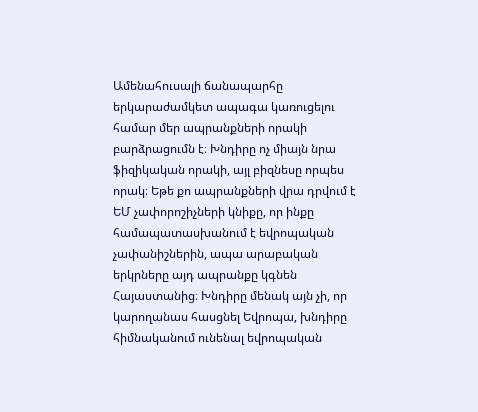Ամենահուսալի ճանապարհը երկարաժամկետ ապագա կառուցելու համար մեր ապրանքների որակի բարձրացումն է։ Խնդիրը ոչ միայն նրա ֆիզիկական որակի, այլ բիզնեսը որպես որակ։ Եթե քո ապրանքների վրա դրվում է ԵՄ չափորոշիչների կնիքը, որ ինքը համապատասխանում է եվրոպական չափանիշներին, ապա արաբական երկրները այդ ապրանքը կգնեն Հայաստանից։ Խնդիրը մենակ այն չի, որ կարողանաս հասցնել Եվրոպա, խնդիրը հիմնականում ունենալ եվրոպական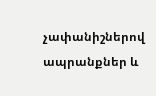չափանիշներով ապրանքներ և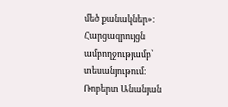մեծ քանակներ»։
Հարցազրույցն ամբողջությամբ՝ տեսանյութում։
Ռոբերտ Անանյան